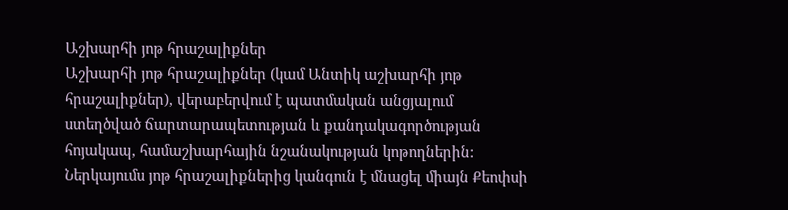Աշխարհի յոթ հրաշալիքներ
Աշխարհի յոթ հրաշալիքներ (կամ Անտիկ աշխարհի յոթ հրաշալիքներ), վերաբերվում է պատմական անցյալում ստեղծված ճարտարապետության և քանդակագործության հոյակապ, համաշխարհային նշանակության կոթողներին: Ներկայումս յոթ հրաշալիքներից կանգուն է մնացել միայն Քեոփսի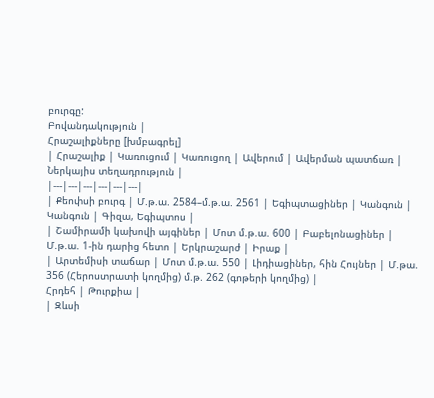բուրգը:
Բովանդակություն |
Հրաշալիքները [խմբագրել]
| Հրաշալիք | Կառուցում | Կառուցող | Ավերում | Ավերման պատճառ | Ներկայիս տեղադրություն |
|---|---|---|---|---|---|
| Քեոփսի բուրգ | Մ.թ.ա. 2584–մ.թ.ա. 2561 | Եգիպտացիներ | Կանգուն | Կանգուն | Գիզա, Եգիպտոս |
| Շամիրամի կախովի այգիներ | Մոտ մ.թ.ա. 600 | Բաբելոնացիներ | Մ.թ.ա. 1-ին դարից հետո | Երկրաշարժ | Իրաք |
| Արտեմիսի տաճար | Մոտ մ.թ.ա. 550 | Լիդիացիներ, հին Հույներ | Մ.թա. 356 (Հերոստրատի կողմից) մ.թ. 262 (գոթերի կողմից) |
Հրդեհ | Թուրքիա |
| Զևսի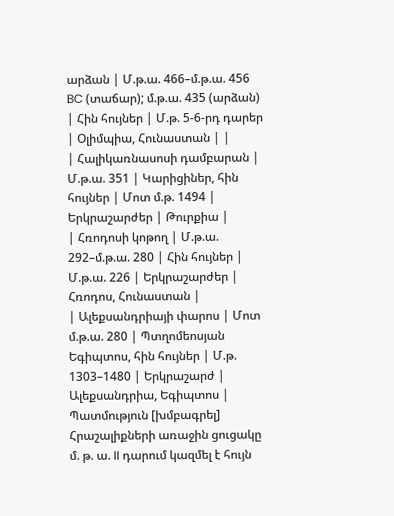արձան | Մ.թ.ա. 466–մ.թ.ա. 456 BC (տաճար); մ.թ.ա. 435 (արձան) | Հին հույներ | Մ.թ. 5-6-րդ դարեր | Օլիմպիա, Հունաստան | |
| Հալիկառնասոսի դամբարան | Մ.թ.ա. 351 | Կարիցիներ, հին հույներ | Մոտ մ.թ. 1494 | Երկրաշարժեր | Թուրքիա |
| Հռոդոսի կոթող | Մ.թ.ա. 292–մ.թ.ա. 280 | Հին հույներ | Մ.թ.ա. 226 | Երկրաշարժեր | Հռոդոս, Հունաստան |
| Ալեքսանդրիայի փարոս | Մոտ մ.թ.ա. 280 | Պտղոմեոսյան Եգիպտոս, հին հույներ | Մ.թ. 1303–1480 | Երկրաշարժ | Ալեքսանդրիա, Եգիպտոս |
Պատմություն [խմբագրել]
Հրաշալիքների առաջին ցուցակը մ. թ. ա. II դարում կազմել է հույն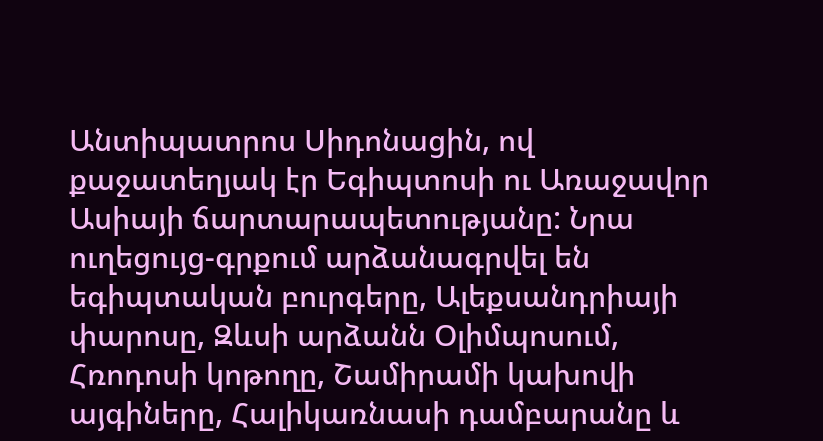Անտիպատրոս Սիդոնացին, ով քաջատեղյակ էր Եգիպտոսի ու Առաջավոր Ասիայի ճարտարապետությանը: Նրա ուղեցույց-գրքում արձանագրվել են եգիպտական բուրգերը, Ալեքսանդրիայի փարոսը, Զևսի արձանն Օլիմպոսում, Հռոդոսի կոթողը, Շամիրամի կախովի այգիները, Հալիկառնասի դամբարանը և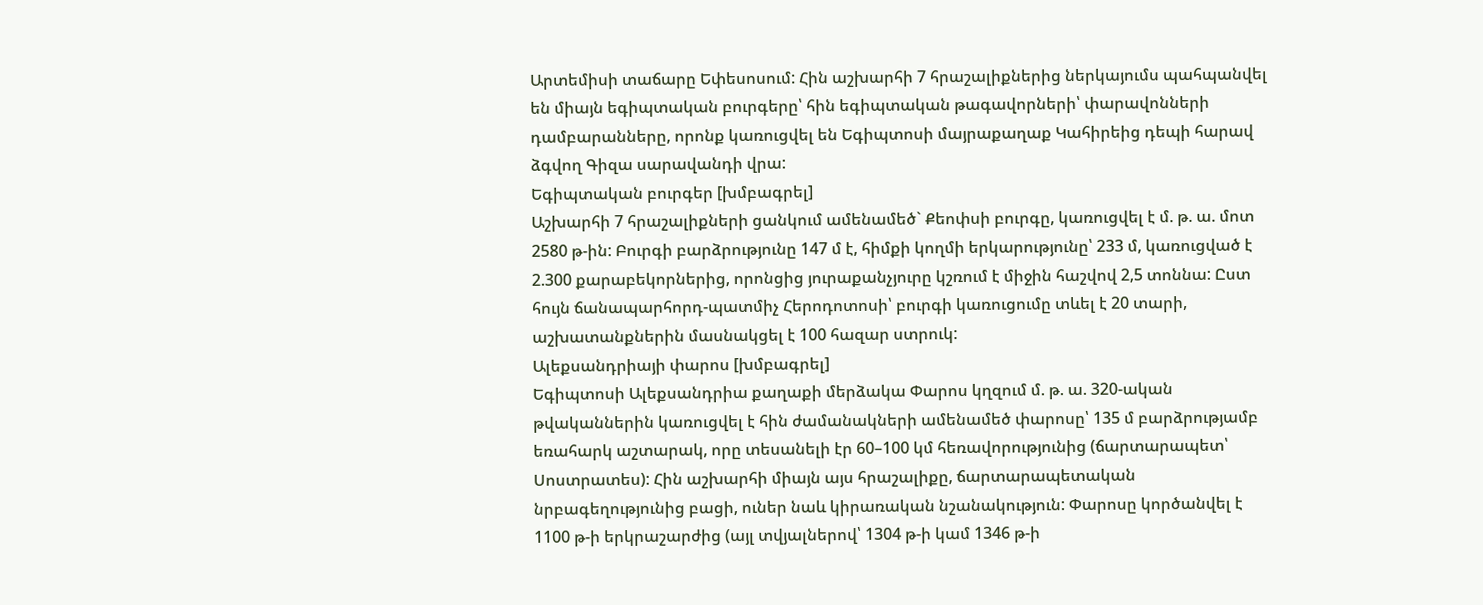Արտեմիսի տաճարը Եփեսոսում: Հին աշխարհի 7 հրաշալիքներից ներկայումս պահպանվել են միայն եգիպտական բուրգերը՝ հին եգիպտական թագավորների՝ փարավոնների դամբարանները, որոնք կառուցվել են Եգիպտոսի մայրաքաղաք Կահիրեից դեպի հարավ ձգվող Գիզա սարավանդի վրա:
Եգիպտական բուրգեր [խմբագրել]
Աշխարհի 7 հրաշալիքների ցանկում ամենամեծ` Քեոփսի բուրգը, կառուցվել է մ. թ. ա. մոտ 2580 թ-ին: Բուրգի բարձրությունը 147 մ է, հիմքի կողմի երկարությունը՝ 233 մ, կառուցված է 2.300 քարաբեկորներից, որոնցից յուրաքանչյուրը կշռում է միջին հաշվով 2,5 տոննա: Ըստ հույն ճանապարհորդ-պատմիչ Հերոդոտոսի՝ բուրգի կառուցումը տևել է 20 տարի, աշխատանքներին մասնակցել է 100 հազար ստրուկ:
Ալեքսանդրիայի փարոս [խմբագրել]
Եգիպտոսի Ալեքսանդրիա քաղաքի մերձակա Փարոս կղզում մ. թ. ա. 320-ական թվականներին կառուցվել է հին ժամանակների ամենամեծ փարոսը՝ 135 մ բարձրությամբ եռահարկ աշտարակ, որը տեսանելի էր 60–100 կմ հեռավորությունից (ճարտարապետ՝ Սոստրատես): Հին աշխարհի միայն այս հրաշալիքը, ճարտարապետական նրբագեղությունից բացի, ուներ նաև կիրառական նշանակություն: Փարոսը կործանվել է 1100 թ-ի երկրաշարժից (այլ տվյալներով՝ 1304 թ-ի կամ 1346 թ-ի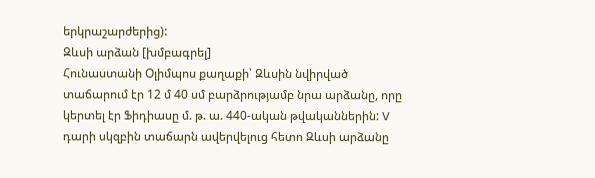երկրաշարժերից):
Զևսի արձան [խմբագրել]
Հունաստանի Օլիմպոս քաղաքի՝ Զևսին նվիրված տաճարում էր 12 մ 40 սմ բարձրությամբ նրա արձանը, որը կերտել էր Ֆիդիասը մ. թ. ա. 440-ական թվականներին: V դարի սկզբին տաճարն ավերվելուց հետո Զևսի արձանը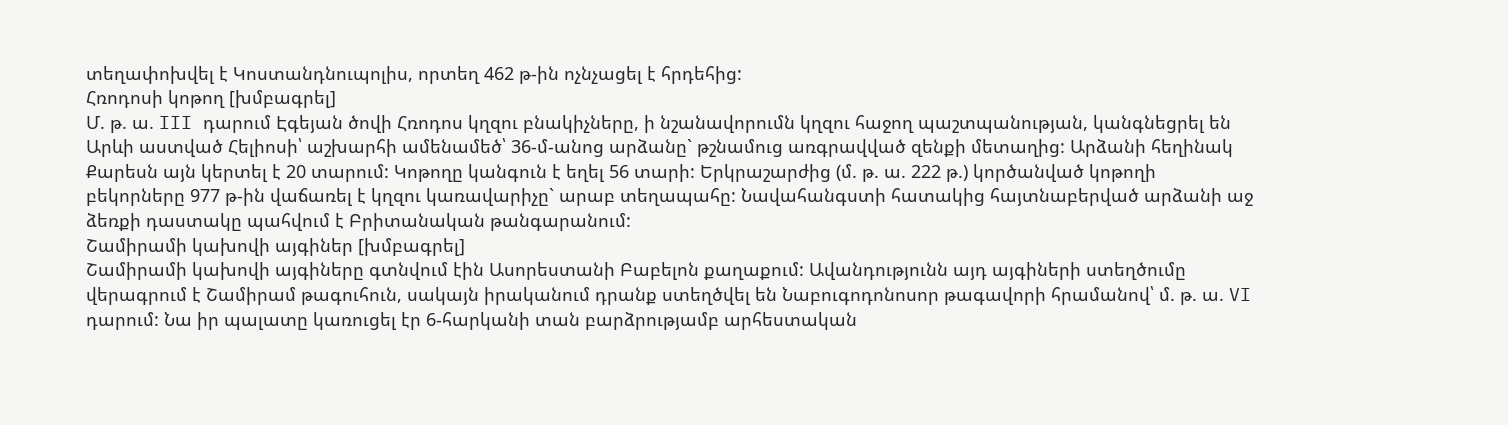տեղափոխվել է Կոստանդնուպոլիս, որտեղ 462 թ-ին ոչնչացել է հրդեհից:
Հռոդոսի կոթող [խմբագրել]
Մ. թ. ա. III դարում Էգեյան ծովի Հռոդոս կղզու բնակիչները, ի նշանավորումն կղզու հաջող պաշտպանության, կանգնեցրել են Արևի աստված Հելիոսի՝ աշխարհի ամենամեծ՝ 36-մ-անոց արձանը` թշնամուց առգրավված զենքի մետաղից: Արձանի հեղինակ Քարեսն այն կերտել է 20 տարում: Կոթողը կանգուն է եղել 56 տարի: Երկրաշարժից (մ. թ. ա. 222 թ.) կործանված կոթողի բեկորները 977 թ-ին վաճառել է կղզու կառավարիչը` արաբ տեղապահը: Նավահանգստի հատակից հայտնաբերված արձանի աջ ձեռքի դաստակը պահվում է Բրիտանական թանգարանում:
Շամիրամի կախովի այգիներ [խմբագրել]
Շամիրամի կախովի այգիները գտնվում էին Ասորեստանի Բաբելոն քաղաքում: Ավանդությունն այդ այգիների ստեղծումը վերագրում է Շամիրամ թագուհուն, սակայն իրականում դրանք ստեղծվել են Նաբուգոդոնոսոր թագավորի հրամանով՝ մ. թ. ա. VI դարում: Նա իր պալատը կառուցել էր 6-հարկանի տան բարձրությամբ արհեստական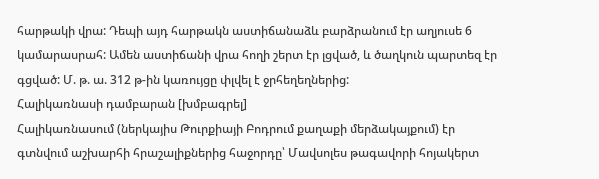հարթակի վրա: Դեպի այդ հարթակն աստիճանաձև բարձրանում էր աղյուսե 6 կամարասրահ: Ամեն աստիճանի վրա հողի շերտ էր լցված, և ծաղկուն պարտեզ էր գցված: Մ. թ. ա. 312 թ-ին կառույցը փլվել է ջրհեղեղներից:
Հալիկառնասի դամբարան [խմբագրել]
Հալիկառնասում (ներկայիս Թուրքիայի Բոդրում քաղաքի մերձակայքում) էր գտնվում աշխարհի հրաշալիքներից հաջորդը՝ Մավսոլես թագավորի հոյակերտ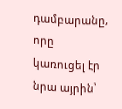դամբարանը, որը կառուցել էր նրա այրին՝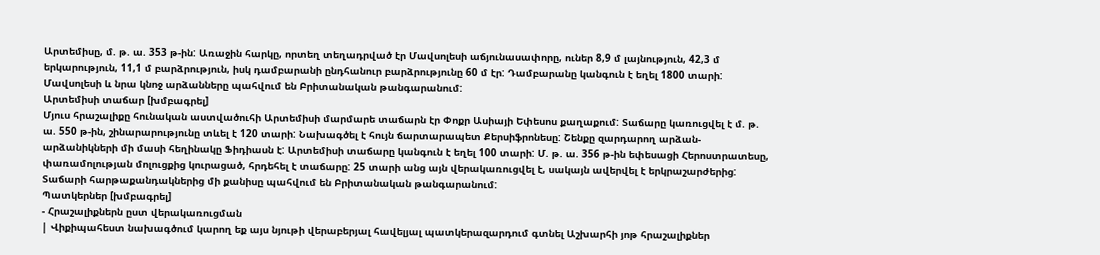Արտեմիսը, մ. թ. ա. 353 թ-ին: Առաջին հարկը, որտեղ տեղադրված էր Մավսոլեսի աճյունասափորը, ուներ 8,9 մ լայնություն, 42,3 մ երկարություն, 11,1 մ բարձրություն, իսկ դամբարանի ընդհանուր բարձրությունը 60 մ էր: Դամբարանը կանգուն է եղել 1800 տարի: Մավսոլեսի և նրա կնոջ արձանները պահվում են Բրիտանական թանգարանում:
Արտեմիսի տաճար [խմբագրել]
Մյուս հրաշալիքը հունական աստվածուհի Արտեմիսի մարմարե տաճարն էր Փոքր Ասիայի Եփեսոս քաղաքում: Տաճարը կառուցվել է մ. թ. ա. 550 թ-ին, շինարարությունը տևել է 120 տարի: Նախագծել է հույն ճարտարապետ Քերսիֆրոնեսը: Շենքը զարդարող արձան-արձանիկների մի մասի հեղինակը Ֆիդիասն է: Արտեմիսի տաճարը կանգուն է եղել 100 տարի: Մ. թ. ա. 356 թ-ին եփեսացի Հերոստրատեսը, փառամոլության մոլուցքից կուրացած, հրդեհել է տաճարը: 25 տարի անց այն վերակառուցվել է, սակայն ավերվել է երկրաշարժերից: Տաճարի հարթաքանդակներից մի քանիսը պահվում են Բրիտանական թանգարանում:
Պատկերներ [խմբագրել]
- Հրաշալիքներն ըստ վերակառուցման
| Վիքիպահեստ նախագծում կարող եք այս նյութի վերաբերյալ հավելյալ պատկերազարդում գտնել Աշխարհի յոթ հրաշալիքներ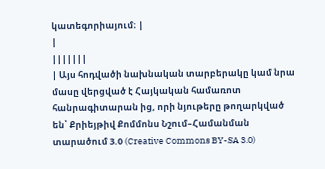կատեգորիայում։ |
|
|||||||
| Այս հոդվածի նախնական տարբերակը կամ նրա մասը վերցված է Հայկական համառոտ հանրագիտարան ից, որի նյութերը թողարկված են՝ Քրիեյթիվ Քոմմոնս Նշում–Համանման տարածում 3.0 (Creative Commons BY-SA 3.0)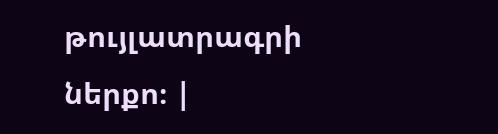թույլատրագրի ներքո։ |